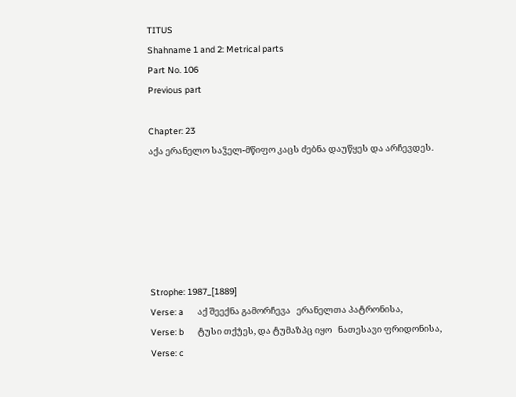TITUS
Shahname 1 and 2: Metrical parts
Part No. 106
Previous part

Chapter: 23
აქა ერანელო საჴელ-მწიფო კაცს ძებნა დაუწყეს და არჩევდეს.






Strophe: 1987_[1889]
Verse: a       აქ შეექნა გამორჩევა   ერანელთა პატრონისა,
Verse: b       ტუსი თქუ̂ეს, და ტუმაზპც იყო   ნათესავი ფრიდონისა,
Verse: c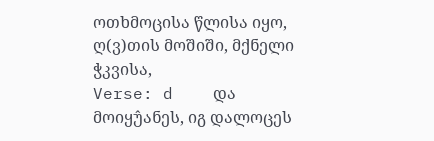ოთხმოცისა წლისა იყო,   ღ(ვ)თის მოშიში, მქნელი ჭკვისა,
Verse: d    და   მოიყუ̂ანეს, იგ დალოცეს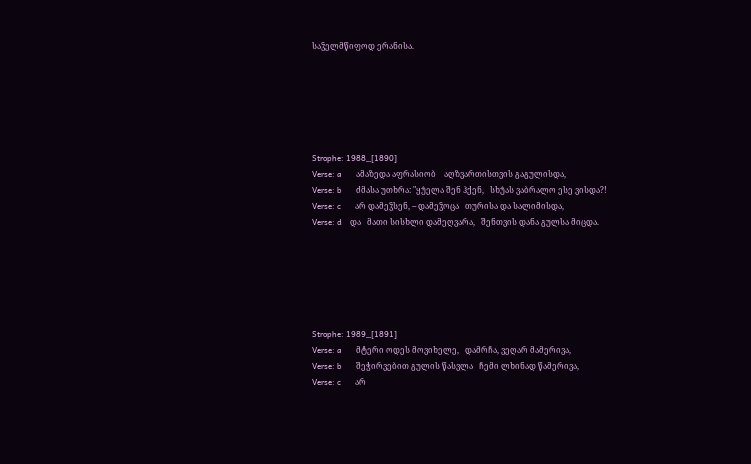საჴელმწიფოდ ერანისა.






Strophe: 1988_[1890]
Verse: a       ამაზედა აფრასიობ    აღზვართისთვის გაგულისდა,
Verse: b       ძმასა უთხრა: "ყუ̂ელა შენ ჰქენ,   სხუ̂ას ვაბრალო ესე ვისდა?!
Verse: c       არ დამეჴსენ, -- დამეჴოცა   თურისა და სალიმისდა,
Verse: d    და   მათი სისხლი დამეღვარა,   შენთვის დანა გულსა მიცდა.






Strophe: 1989_[1891]
Verse: a       მტერი ოდეს მოვიხელე,   დამრჩა, ვეღარ მამერივა,
Verse: b       შეჭირვებით გულის წასვლა   ჩემი ლხინად წამერივა,
Verse: c       არ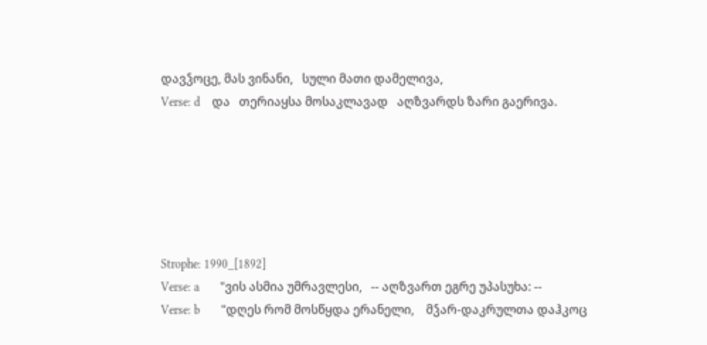დავჴოცე, მას ვინანი,   სული მათი დამელივა,
Verse: d    და   თერიაყსა მოსაკლავად   აღზვარდს ზარი გაერივა.






Strophe: 1990_[1892]
Verse: a       "ვის ასმია უმრავლესი,   -- აღზვართ ეგრე უპასუხა: --
Verse: b       "დღეს რომ მოსწყდა ერანელი,    მჴარ-დაკრულთა დაჰკოც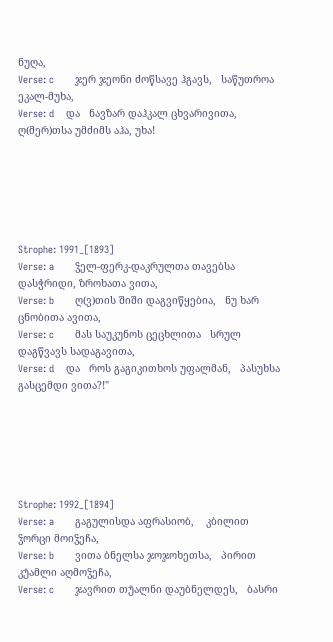ნუღა,
Verse: c       ჯერ ჯეონი ძოწსავე ჰგავს,   საწუთროა ეკალ-მუხა,
Verse: d    და   ნავზარ დაჰკალ ცხვარივითა,   ღ(მერ)თსა უმძიმს აჰა, უხა!






Strophe: 1991_[1893]
Verse: a       ჴელ-ფერკ-დაკრულთა თავებსა   დასჭრიდი, ზროხათა ვითა,
Verse: b       ღ(ვ)თის შიში დაგვიწყებია,   ნუ ხარ ცნობითა ავითა,
Verse: c       მას საუკუნოს ცეცხლითა   სრულ დაგწვავს სადაგავითა,
Verse: d    და   როს გაგიკითხოს უფალმან,   პასუხსა გასცემდი ვითა?!"






Strophe: 1992_[1894]
Verse: a       გაგულისდა აფრასიობ,    კბილით ჴორცი მოიჴეჩა,
Verse: b       ვითა ბნელსა ჯოჯოხეთსა,   პირით კუ̂ამლი აღმოჴეჩა,
Verse: c       ჯავრით თუ̂ალნი დაუბნელდეს,   ბასრი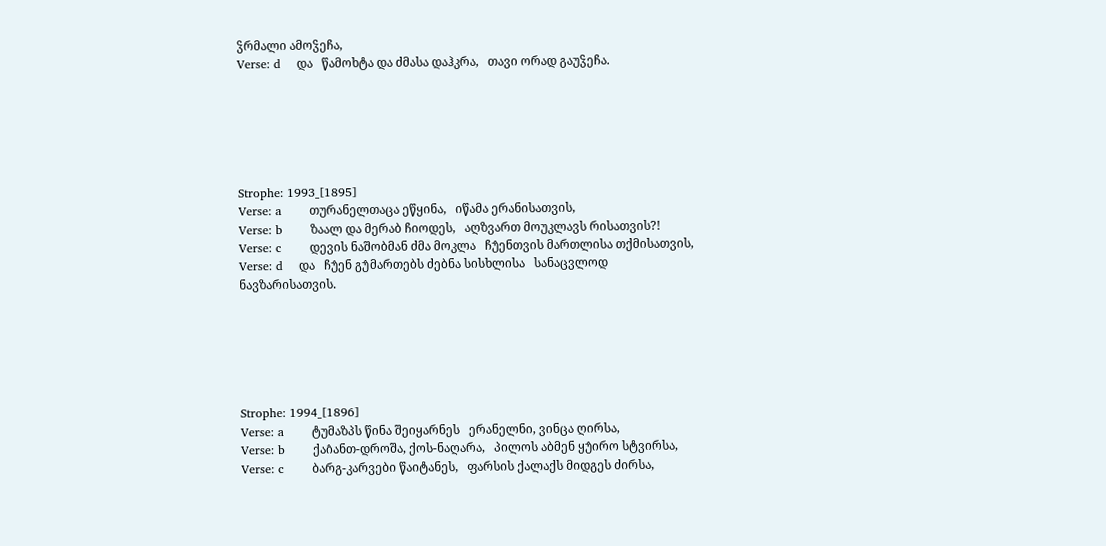ჴრმალი ამოჴეჩა,
Verse: d    და   წამოხტა და ძმასა დაჰკრა,   თავი ორად გაუჴეჩა.






Strophe: 1993_[1895]
Verse: a       თურანელთაცა ეწყინა,   იწამა ერანისათვის,
Verse: b       ზაალ და მერაბ ჩიოდეს,   აღზვართ მოუკლავს რისათვის?!
Verse: c       დევის ნაშობმან ძმა მოკლა   ჩუ̂ენთვის მართლისა თქმისათვის,
Verse: d    და   ჩუ̂ენ გუ̂მართებს ძებნა სისხლისა   სანაცვლოდ ნავზარისათვის.






Strophe: 1994_[1896]
Verse: a       ტუმაზპს წინა შეიყარნეს   ერანელნი, ვინცა ღირსა,
Verse: b       ქაი̂ანთ-დროშა, ქოს-ნაღარა,   პილოს აბმენ ყუ̂ირო სტვირსა,
Verse: c       ბარგ-კარვები წაიტანეს,   ფარსის ქალაქს მიდგეს ძირსა,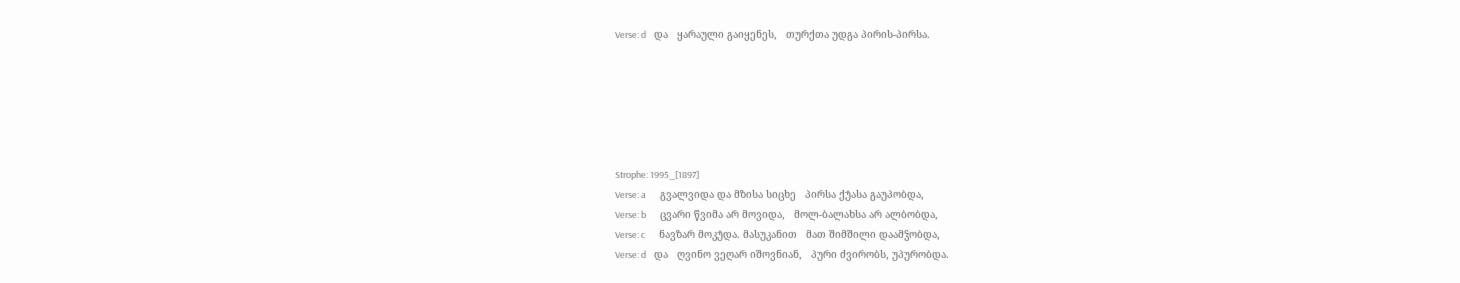Verse: d    და   ყარაული გაიყენეს,   თურქთა უდგა პირის-პირსა.






Strophe: 1995_[1897]
Verse: a       გვალვიდა და მზისა სიცხე   პირსა ქუ̂ასა გაუპობდა,
Verse: b       ცვარი წვიმა არ მოვიდა,   მოლ-ბალახსა არ ალბობდა,
Verse: c       ნავზარ მოკუ̂და. მასუკანით   მათ შიმშილი დაამჴობდა,
Verse: d    და   ღვინო ვეღარ იშოვნიან,   პური ძვირობს, უპურობდა.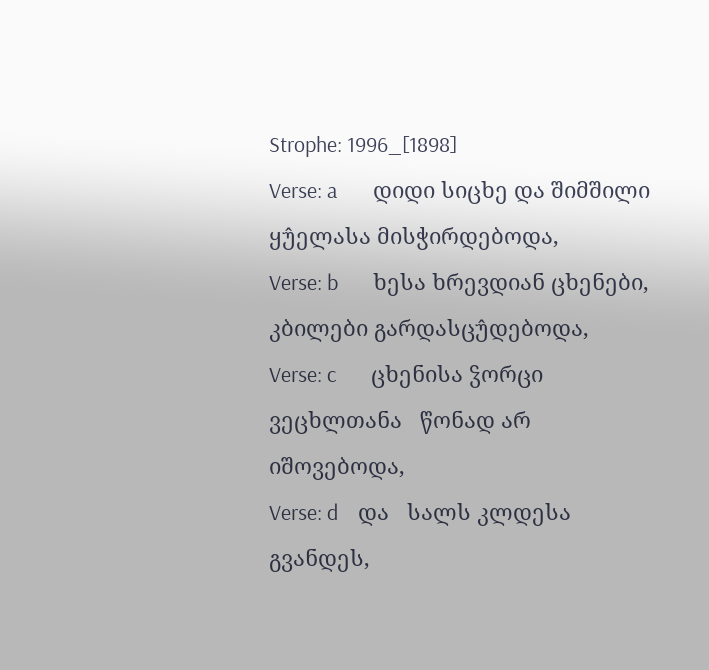Strophe: 1996_[1898]
Verse: a       დიდი სიცხე და შიმშილი   ყუ̂ელასა მისჭირდებოდა,
Verse: b       ხესა ხრევდიან ცხენები,   კბილები გარდასცუ̂დებოდა,
Verse: c       ცხენისა ჴორცი ვეცხლთანა   წონად არ იშოვებოდა,
Verse: d    და   სალს კლდესა გვანდეს,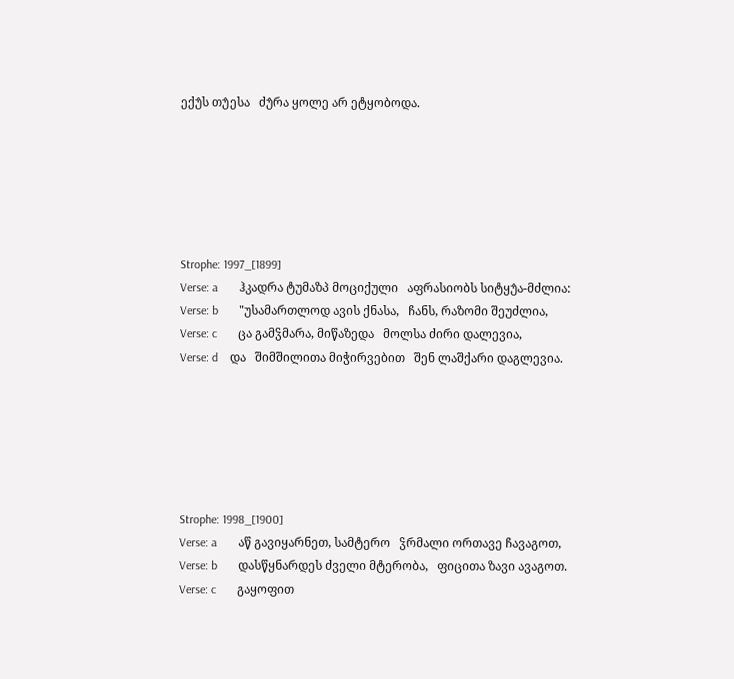ექუ̂ს თუ̂ესა   ძუ̂რა ყოლე არ ეტყობოდა.






Strophe: 1997_[1899]
Verse: a       ჰკადრა ტუმაზპ მოციქული   აფრასიობს სიტყუ̂ა-მძლია:
Verse: b       "უსამართლოდ ავის ქნასა,   ჩანს, რაზომი შეუძლია,
Verse: c       ცა გამჴმარა, მიწაზედა   მოლსა ძირი დალევია,
Verse: d    და   შიმშილითა მიჭირვებით   შენ ლაშქარი დაგლევია.






Strophe: 1998_[1900]
Verse: a       აწ გავიყარნეთ, სამტერო   ჴრმალი ორთავე ჩავაგოთ,
Verse: b       დასწყნარდეს ძველი მტერობა,   ფიცითა ზავი ავაგოთ.
Verse: c       გაყოფით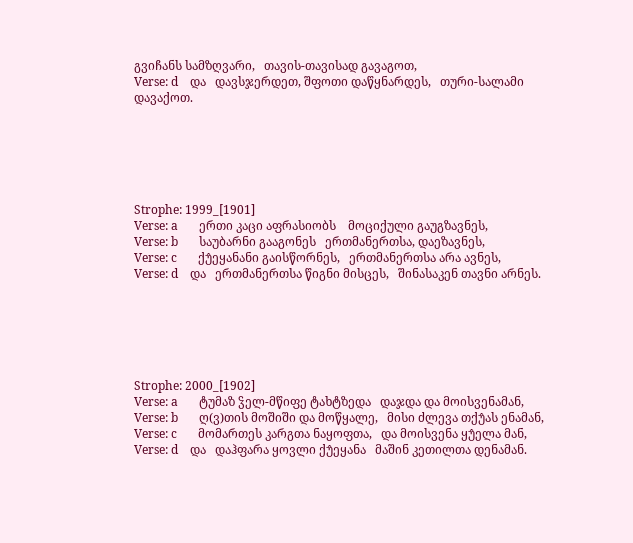გვიჩანს სამზღვარი,   თავის-თავისად გავაგოთ,
Verse: d    და   დავსჯერდეთ, შფოთი დაწყნარდეს,   თური-სალამი დავაქოთ.






Strophe: 1999_[1901]
Verse: a       ერთი კაცი აფრასიობს    მოციქული გაუგზავნეს,
Verse: b       საუბარნი გააგონეს   ერთმანერთსა, დაეზავნეს,
Verse: c       ქუ̂ეყანანი გაისწორნეს,   ერთმანერთსა არა ავნეს,
Verse: d    და   ერთმანერთსა წიგნი მისცეს,   შინასაკენ თავნი არნეს.






Strophe: 2000_[1902]
Verse: a       ტუმაზ ჴელ-მწიფე ტახტზედა   დაჯდა და მოისვენამან,
Verse: b       ღ(ვ)თის მოშიში და მოწყალე,   მისი ძლევა თქუ̂ას ენამან,
Verse: c       მომართეს კარგთა ნაყოფთა,   და მოისვენა ყუ̂ელა მან,
Verse: d    და   დაჰფარა ყოვლი ქუ̂ეყანა   მაშინ კეთილთა დენამან.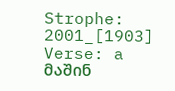Strophe: 2001_[1903]
Verse: a       მაშინ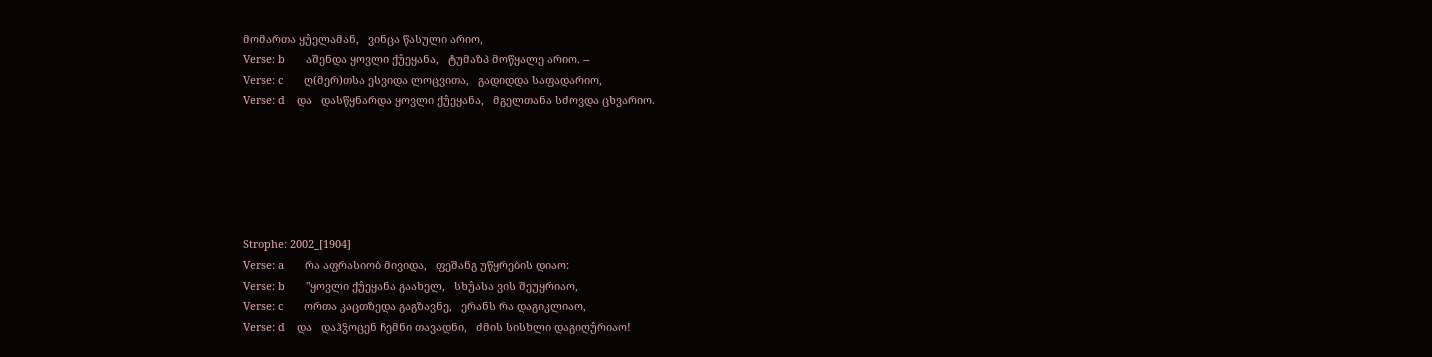მომართა ყუ̂ელამან,   ვინცა წასული არიო,
Verse: b       აშენდა ყოვლი ქუ̂ეყანა,   ტუმაზპ მოწყალე არიო. --
Verse: c       ღ(მერ)თსა ესვიდა ლოცვითა,   გადიდდა საფადარიო,
Verse: d    და   დასწყნარდა ყოვლი ქუ̂ეყანა,   მგელთანა სძოვდა ცხვარიო.






Strophe: 2002_[1904]
Verse: a       რა აფრასიობ მივიდა,   ფეშანგ უწყრების დიაო:
Verse: b       "ყოვლი ქუ̂ეყანა გაახელ,   სხუ̂ასა ვის შეუყრიაო,
Verse: c       ორთა კაცთზედა გაგზავნე,   ერანს რა დაგიკლიაო,
Verse: d    და   დაჰჴოცენ ჩემნი თავადნი,   ძმის სისხლი დაგიღუ̂რიაო!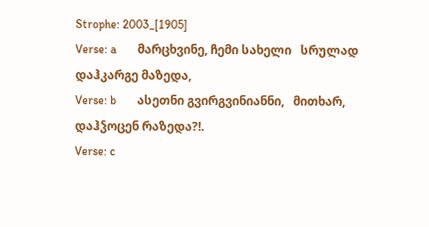Strophe: 2003_[1905]
Verse: a       მარცხვინე, ჩემი სახელი   სრულად დაჰკარგე მაზედა,
Verse: b       ასეთნი გვირგვინიანნი,   მითხარ, დაჰჴოცენ რაზედა?!.
Verse: c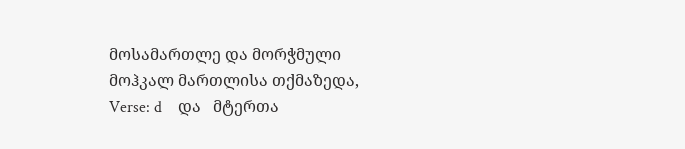მოსამართლე და მორჭმული   მოჰკალ მართლისა თქმაზედა,
Verse: d    და   მტერთა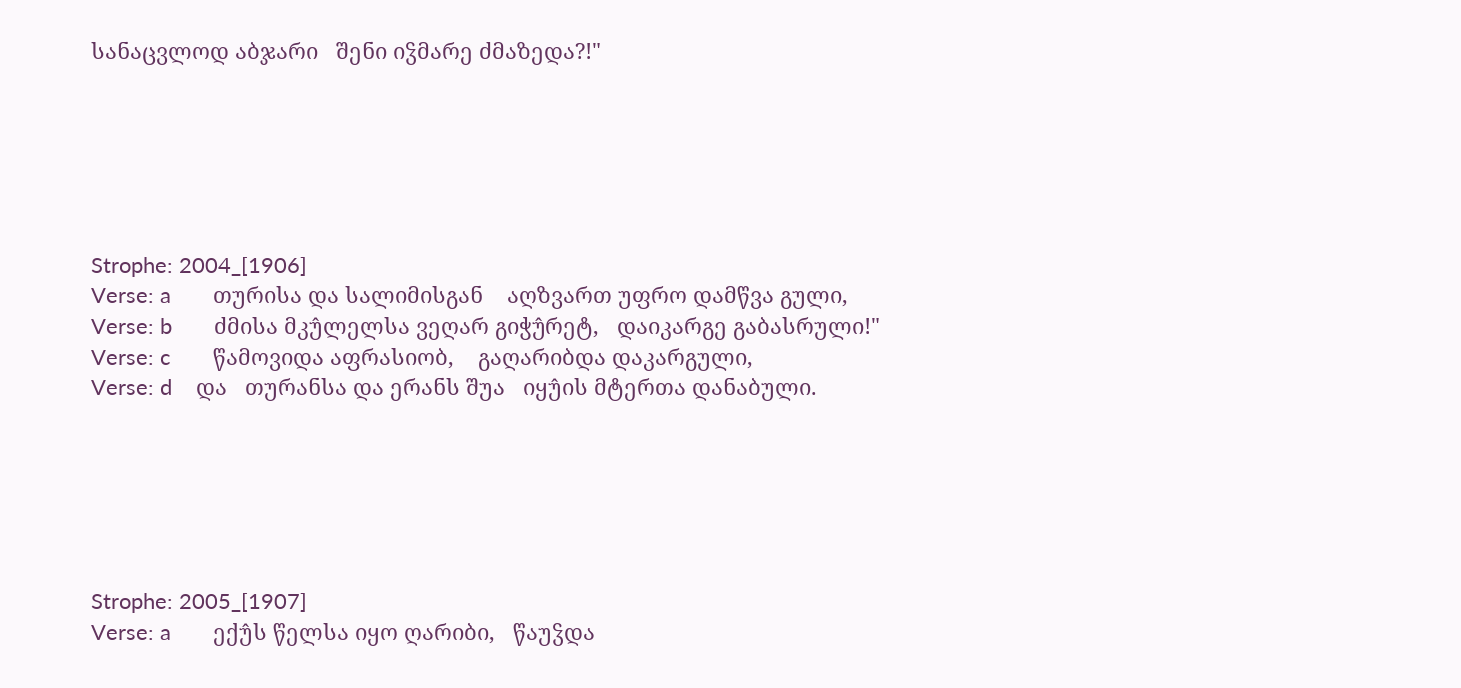სანაცვლოდ აბჯარი   შენი იჴმარე ძმაზედა?!"






Strophe: 2004_[1906]
Verse: a       თურისა და სალიმისგან    აღზვართ უფრო დამწვა გული,
Verse: b       ძმისა მკუ̂ლელსა ვეღარ გიჭუ̂რეტ,   დაიკარგე გაბასრული!"
Verse: c       წამოვიდა აფრასიობ,    გაღარიბდა დაკარგული,
Verse: d    და   თურანსა და ერანს შუა   იყუ̂ის მტერთა დანაბული.






Strophe: 2005_[1907]
Verse: a       ექუ̂ს წელსა იყო ღარიბი,   წაუჴდა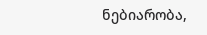ნებიარობა,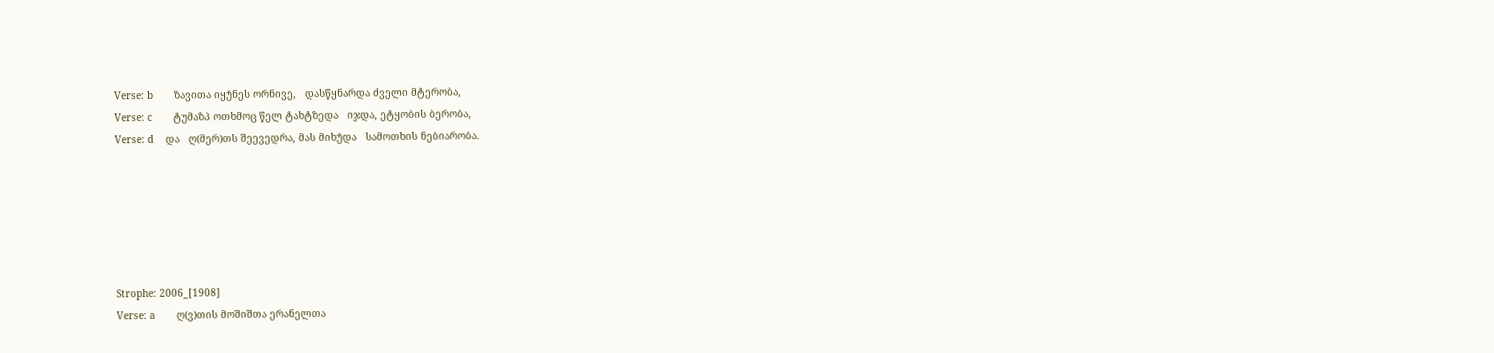Verse: b       ზავითა იყუ̂ნეს ორნივე,   დასწყნარდა ძველი მტერობა,
Verse: c       ტუმაზპ ოთხმოც წელ ტახტზედა   იჯდა, ეტყობის ბერობა,
Verse: d    და   ღ(მერ)თს შეევედრა, მას მიხუ̂და   სამოთხის ნებიარობა.






Strophe: 2006_[1908]
Verse: a       ღ(ვ)თის მოშიშთა ერანელთა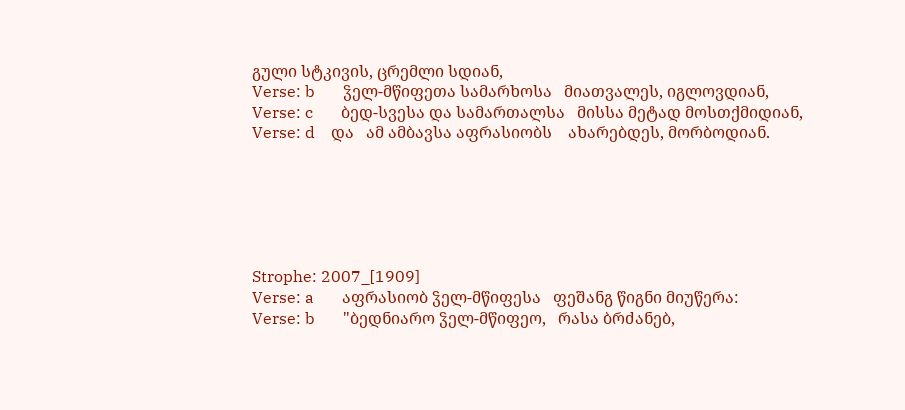გული სტკივის, ცრემლი სდიან,
Verse: b       ჴელ-მწიფეთა სამარხოსა   მიათვალეს, იგლოვდიან,
Verse: c       ბედ-სვესა და სამართალსა   მისსა მეტად მოსთქმიდიან,
Verse: d    და   ამ ამბავსა აფრასიობს    ახარებდეს, მორბოდიან.






Strophe: 2007_[1909]
Verse: a       აფრასიობ ჴელ-მწიფესა   ფეშანგ წიგნი მიუწერა:
Verse: b       "ბედნიარო ჴელ-მწიფეო,   რასა ბრძანებ,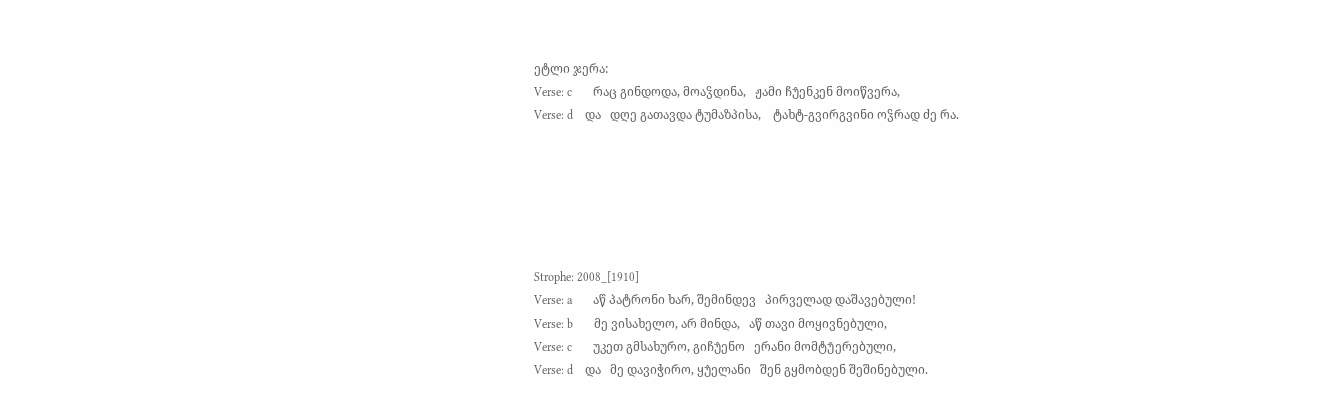ეტლი ჯერა:
Verse: c       რაც გინდოდა, მოაჴდინა,   ჟამი ჩუ̂ენკენ მოიწვერა,
Verse: d    და   დღე გათავდა ტუმაზპისა,    ტახტ-გვირგვინი ოჴრად ძე რა.






Strophe: 2008_[1910]
Verse: a       აწ პატრონი ხარ, შემინდევ   პირველად დაშავებული!
Verse: b       მე ვისახელო, არ მინდა,   აწ თავი მოყივნებული,
Verse: c       უკეთ გმსახურო, გიჩუ̂ენო   ერანი მომტუ̂ერებული,
Verse: d    და   მე დავიჭირო, ყუ̂ელანი   შენ გყმობდენ შეშინებული.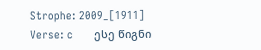Strophe: 2009_[1911]
Verse: c       ესე წიგნი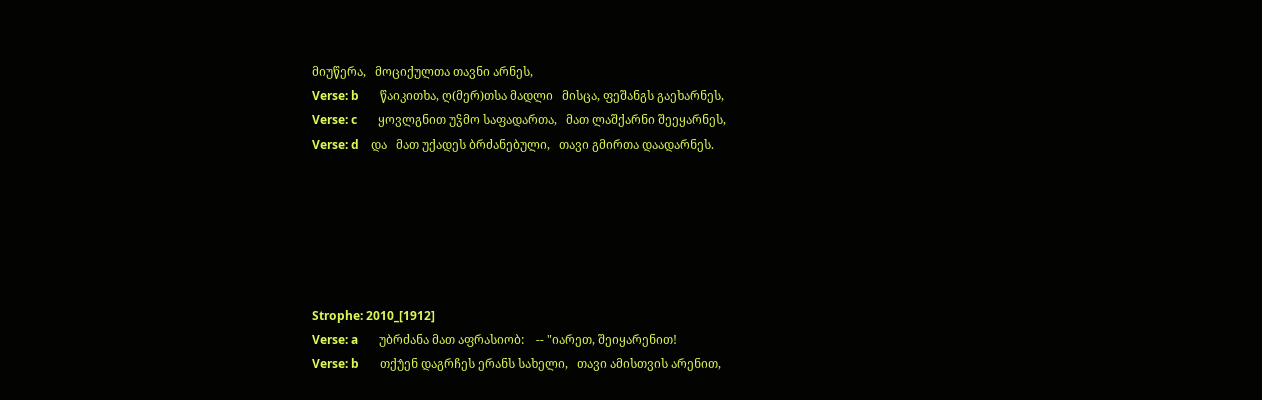მიუწერა,   მოციქულთა თავნი არნეს,
Verse: b       წაიკითხა, ღ(მერ)თსა მადლი   მისცა, ფეშანგს გაეხარნეს,
Verse: c       ყოვლგნით უჴმო საფადართა,   მათ ლაშქარნი შეეყარნეს,
Verse: d    და   მათ უქადეს ბრძანებული,   თავი გმირთა დაადარნეს.






Strophe: 2010_[1912]
Verse: a       უბრძანა მათ აფრასიობ:    -- "იარეთ, შეიყარენით!
Verse: b       თქუ̂ენ დაგრჩეს ერანს სახელი,   თავი ამისთვის არენით,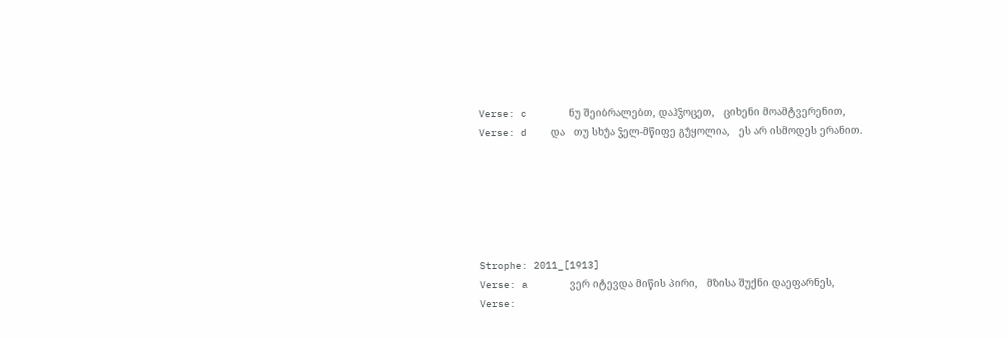Verse: c       ნუ შეიბრალებთ, დაჰჴოცეთ,   ციხენი მოამტვერენით,
Verse: d    და   თუ სხუ̂ა ჴელ-მწიფე გუ̂ყოლია,   ეს არ ისმოდეს ერანით.






Strophe: 2011_[1913]
Verse: a       ვერ იტევდა მიწის პირი,   მზისა შუქნი დაეფარნეს,
Verse: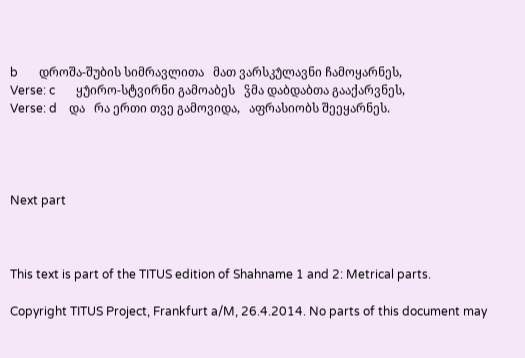b       დროშა-შუბის სიმრავლითა   მათ ვარსკუ̂ლავნი ჩამოყარნეს,
Verse: c       ყუ̂ირო-სტვირნი გამოაბეს   ჴმა დაბდაბთა გააქარვნეს,
Verse: d    და   რა ერთი თვე გამოვიდა,   აფრასიობს შეეყარნეს.




Next part



This text is part of the TITUS edition of Shahname 1 and 2: Metrical parts.

Copyright TITUS Project, Frankfurt a/M, 26.4.2014. No parts of this document may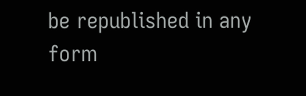be republished in any form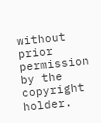without prior permission by the copyright holder.